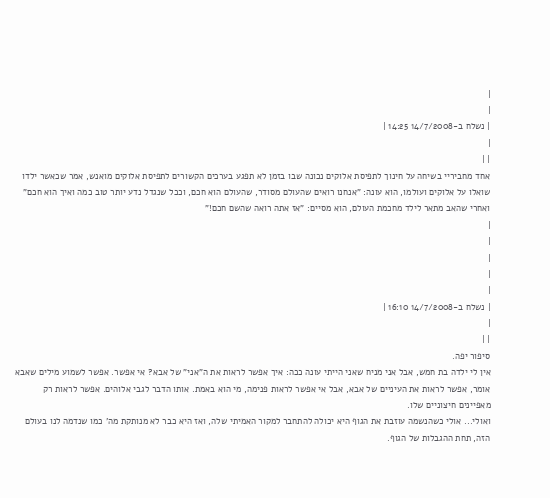|
|
| נשלח ב-14/7/2008 14:25 |
|
| |
אחד מחביריי בשיחה על חינוך לתפיסת אלוקים נכונה שבו בזמן לא תפגע בערכים הקשורים לתפיסת אלוקים מואנש, אמר שכאשר ילדו שואלו על אלוקים ועולמו, הוא עונה: "אנחנו רואים שהעולם מסודר, שהעולם הוא חכם, וככל שנגדל נדע יותר טוב כמה ואיך הוא חכם" ואחרי שהאב מתאר לילד מחכמת העולם, הוא מסיים: "אז אתה רואה שהשם חכם!"
|
|
|
|
|
| נשלח ב-14/7/2008 16:10 |
|
| |
סיפור יפה.
אין לי ילדה בת חמש, אבל אני מניח שאני הייתי עונה ככה: איך אפשר לראות את ה"אני" של אבא? אי אפשר. אפשר לשמוע מילים שאבא אומר, אפשר לראות את העיניים של אבא, אבל אי אפשר לראות פנימה, מי הוא באמת. אותו הדבר לגבי אלוהים. אפשר לראות רק מאפיינים חיצוניים שלו.
ואולי... אולי כשהנשמה עוזבת את הגוף היא יכולה להתחבר למקור האמיתי שלה, ואז היא כבר לא מנותקת מה' כמו שנדמה לנו בעולם הזה, תחת ההגבלות של הגוף.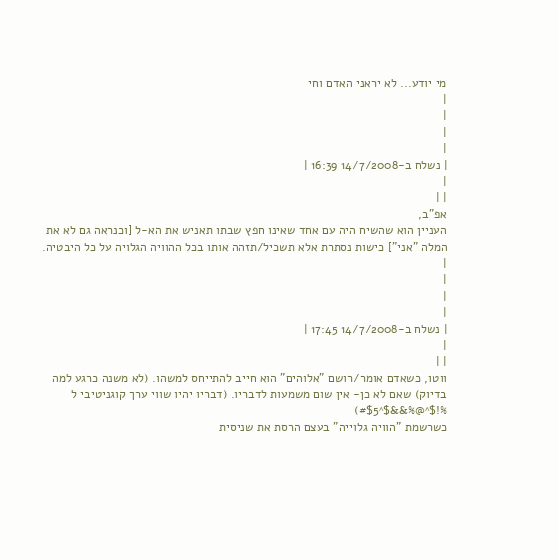מי יודע... לא יראני האדם וחי
|
|
|
|
| נשלח ב-14/7/2008 16:39 |
|
| |
אפ"ב,
העניין הוא שהשיח היה עם אחד שאינו חפץ שבתו תאניש את הא-ל [וכנראה גם לא את המלה "אני"] כישות נסתרת אלא תשכיל/תזהה אותו בכל ההוויה הגלויה על כל היבטיה.
|
|
|
|
| נשלח ב-14/7/2008 17:45 |
|
| |
ווטו, כשאדם אומר/רושם "אלוהים" הוא חייב להתייחס למשהו. (לא משנה כרגע למה בדיוק) שאם לא כן- אין שום משמעות לדבריו. (דבריו יהיו שווי ערך קוגניטיבי ל %!$^@%&&$^#$5)
כשרשמת "הוויה גלוייה" בעצם הרסת את שניסית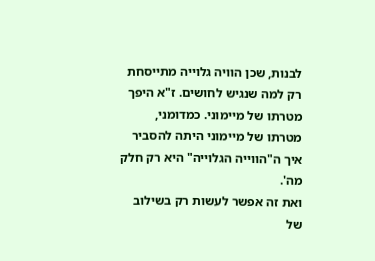לבנות, שכן הוויה גלוייה מתייסחת רק למה שנגיש לחושים. ז"א היפך מטרתו של מיימוני. כמדומני, מטרתו של מיימוני היתה להסביר איך ה"הווייה הגלוייה" היא רק חלק מה'.
ואת זה אפשר לעשות רק בשילוב של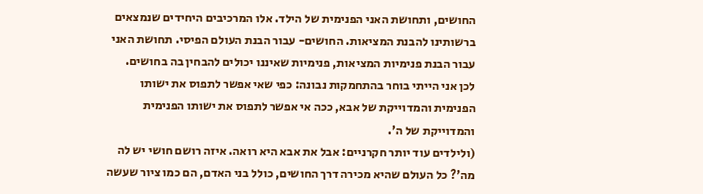החושים, ותחושת האני הפנימית של הילד. אלו המרכיבים היחידים שנמצאים ברשותינו להבנת המציאות. החושים- עבור הבנת העולם הפיסי. תחושת האני עבור הבנת פנימיות המציאות, פנימיות שאיננו יכולים להבחין בה בחושים.
לכן אני הייתי בוחר בהתחמקות נבונה: כפי שאי אפשר לתפוס את ישותו הפנימית והמדוייקת של אבא, ככה אי אפשר לתפוס את ישותו הפנימית והמדוייקת של ה'.
(ולילדים עוד יותר חקרניים: אבל את אבא היא רואה. איזה רושם חושי יש לה מה'? כל העולם שהיא מכירה דרך החושים, כולל בני האדם, הם כמו ציור שעשה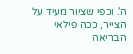ה'. וכפי שציור מעיד על הצייר, ככה פילאי הבריאה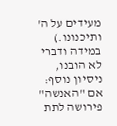מעידים על ה' ותיכנונו.)
במידה ודברי לא הובנו, ניסיון נוסף: אם "האנשה" פירושה לתת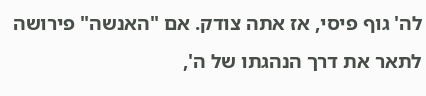לה' גוף פיסי, אז אתה צודק. אם "האנשה" פירושה לתאר את דרך הנהגתו של ה',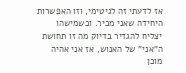אז לדעתי זה לגיטימי, וזו האפשרות היחידה שאני מכיר. וכשמישהו יצליח להגדיר בדיוק מה זו תחושת ה"אני" של האנוש, אז אני אהיה מוכן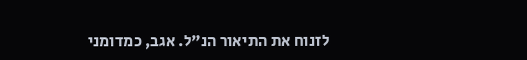לזנוח את התיאור הנ"ל. אגב, כמדומני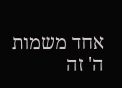אחד משמות ה' זה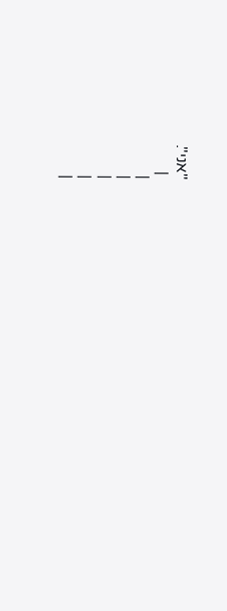"אני".
 |
|
|
|
|
|